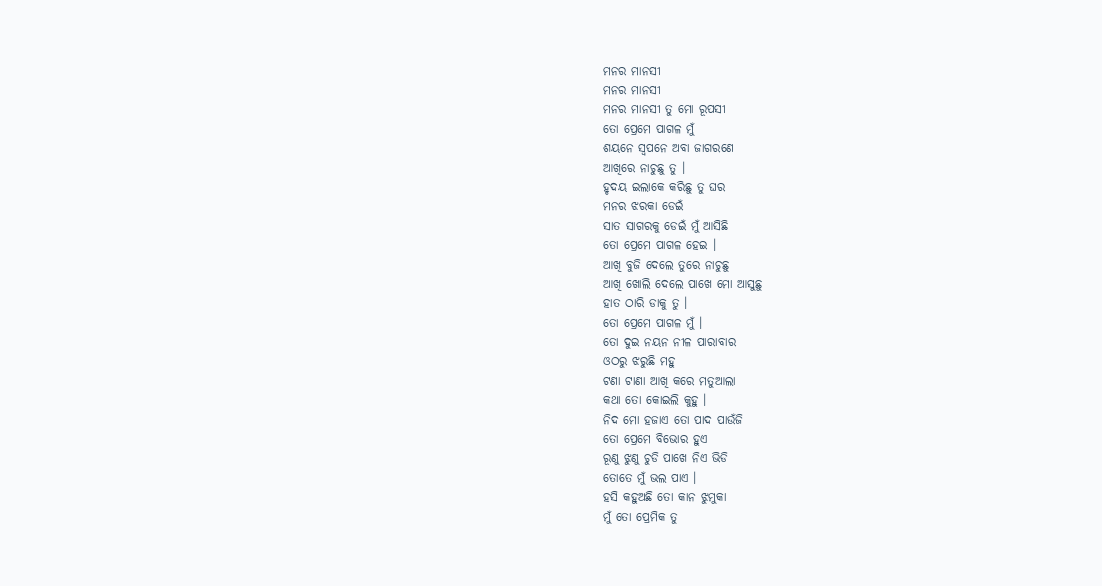ମନର ମାନସୀ
ମନର ମାନସୀ
ମନର ମାନସୀ ତୁ ମୋ ରୂପସୀ
ତୋ ପ୍ରେମେ ପାଗଳ ମୁଁ
ଶୟନେ ସ୍ୱପନେ ଅବା ଜାଗରଣେ
ଆଖିରେ ନାଚୁଛୁ ତୁ ।
ହୃଦୟ ଇଲାକେ କରିଛୁ ତୁ ଘର
ମନର ଝରକା ଡେଇଁ
ସାତ ସାଗରକୁ ଡେଇଁ ମୁଁ ଆସିଛି
ତୋ ପ୍ରେମେ ପାଗଳ ହେଇ ।
ଆଖି ବୁଜି ଦେଲେ ତୁରେ ନାଚୁଛୁ
ଆଖି ଖୋଲି ଦେଲେ ପାଖେ ମୋ ଆସୁଛୁ
ହାତ ଠାରି ଡାକୁ ତୁ ।
ତୋ ପ୍ରେମେ ପାଗଳ ମୁଁ ।
ତୋ ଦୁଇ ନୟନ ନୀଳ ପାରାବାର
ଓଠରୁ ଝରୁଛି ମହୁ
ଟଣା ଟାଣା ଆଖି କରେ ମତୁଆଲା
କଥା ତୋ କୋଇଲି କୁହୁ ।
ନିଦ ମୋ ହଜାଏ ତୋ ପାଦ ପାଉଁଜି
ତୋ ପ୍ରେମେ ବିଭୋର ହୁଏ
ରୂଣୁ ଝୁଣୁ ଚୁଡି ପାଖେ ନିଏ ଭିଡି
ତୋତେ ମୁଁ ଭଲ ପାଏ ।
ହସି କହୁଅଛି ତୋ କାନ ଝୁମୁକା
ମୁଁ ତୋ ପ୍ରେମିକ ତୁ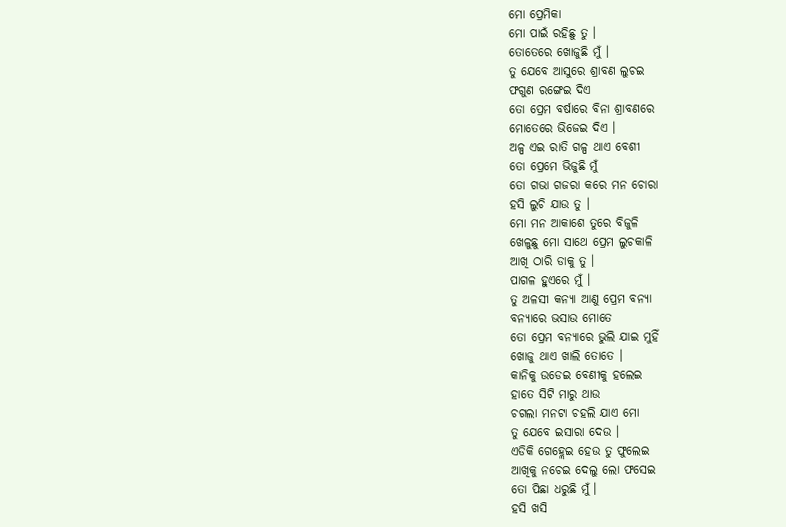ମୋ ପ୍ରେମିକା
ମୋ ପାଇଁ ରହିଛୁ ତୁ ।
ତୋତେରେ ଖୋଜୁଛି ମୁଁ ।
ତୁ ଯେବେ ଆସୁରେ ଶ୍ରାବଣ ଲୁଚଇ
ଫଗୁଣ ରଙ୍ଗେଇ ଦିଏ
ତୋ ପ୍ରେମ ବର୍ଷାରେ ବିନା ଶ୍ରାବଣରେ
ମୋତେରେ ଭିଜେଇ ଦିଏ ।
ଅଳ୍ପ ଏଇ ରାତି ଗଳ୍ପ ଥାଏ ବେଶୀ
ତୋ ପ୍ରେମେ ଭିଜୁଛି ମୁଁ
ତୋ ଗଭା ଗଜରା କରେ ମନ ଚୋରା
ହସି ଲୁଚି ଯାଉ ତୁ ।
ମୋ ମନ ଆକାଶେ ତୁରେ ବିଜୁଳି
ଖେଳୁଛୁ ମୋ ସାଥେ ପ୍ରେମ ଲୁଚକାଳି
ଆଖି ଠାରି ଡାକୁ ତୁ ।
ପାଗଳ ହୁଏରେ ମୁଁ ।
ତୁ ଅଳସୀ କନ୍ୟା ଆଣୁ ପ୍ରେମ ବନ୍ୟା
ବନ୍ୟାରେ ଭସାଉ ମୋତେ
ତୋ ପ୍ରେମ ବନ୍ୟାରେ ଭୁଲି ଯାଇ ମୁହିଁ
ଖୋଜୁ ଥାଏ ଖାଲି ତୋତେ ।
କାନିକୁ ଉଡେଇ ବେଣୀକୁ ହଲେଇ
ହାତେ ସିଟି ମାରୁ ଥାଉ
ଚଗଲା ମନଟା ଚହଲି ଯାଏ ମୋ
ତୁ ଯେବେ ଇସାରା ଦେଉ ।
ଏଡିକି ଗେହ୍ଲେଇ ହେଉ ତୁ ଫୁଲେଇ
ଆଖିକୁ ନଚେଇ ଦେଲୁ ଲୋ ଫସେଇ
ତୋ ପିଛା ଧରୁଛି ମୁଁ ।
ହସି ଖସି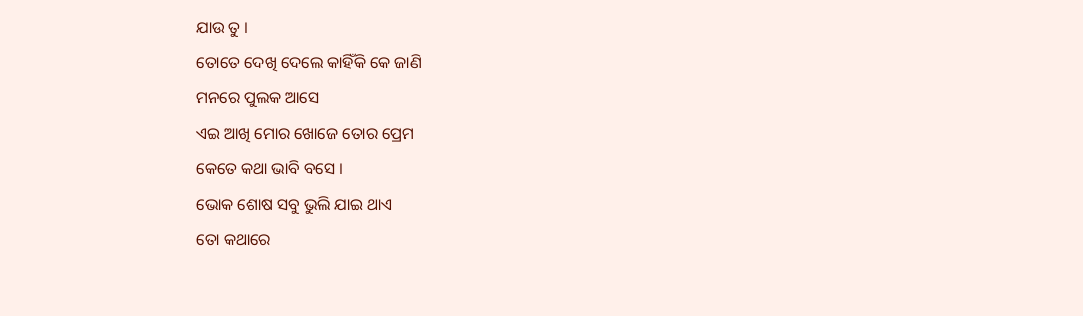ଯାଉ ତୁ ।
ତୋତେ ଦେଖି ଦେଲେ କାହିଁକି କେ ଜାଣି
ମନରେ ପୁଲକ ଆସେ
ଏଇ ଆଖି ମୋର ଖୋଜେ ତୋର ପ୍ରେମ
କେତେ କଥା ଭାବି ବସେ ।
ଭୋକ ଶୋଷ ସବୁ ଭୁଲି ଯାଇ ଥାଏ
ତୋ କଥାରେ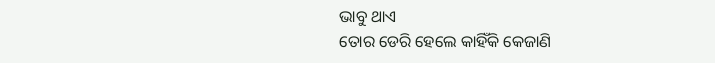ଭାବୁ ଥାଏ
ତୋର ଡେରି ହେଲେ କାହିଁକି କେଜାଣି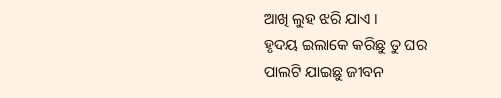ଆଖି ଲୁହ ଝରି ଯାଏ ।
ହୃଦୟ ଇଲାକେ କରିଛୁ ତୁ ଘର
ପାଲଟି ଯାଇଛୁ ଜୀବନ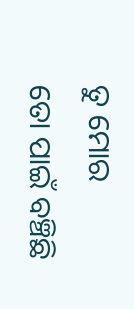ତୁ ମୋର
ତୋ ପାଇଁ ବଞ୍ଚିଛି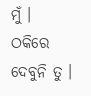ମୁଁ ।
ଠକିରେ ଦେବୁନି ତୁ ।